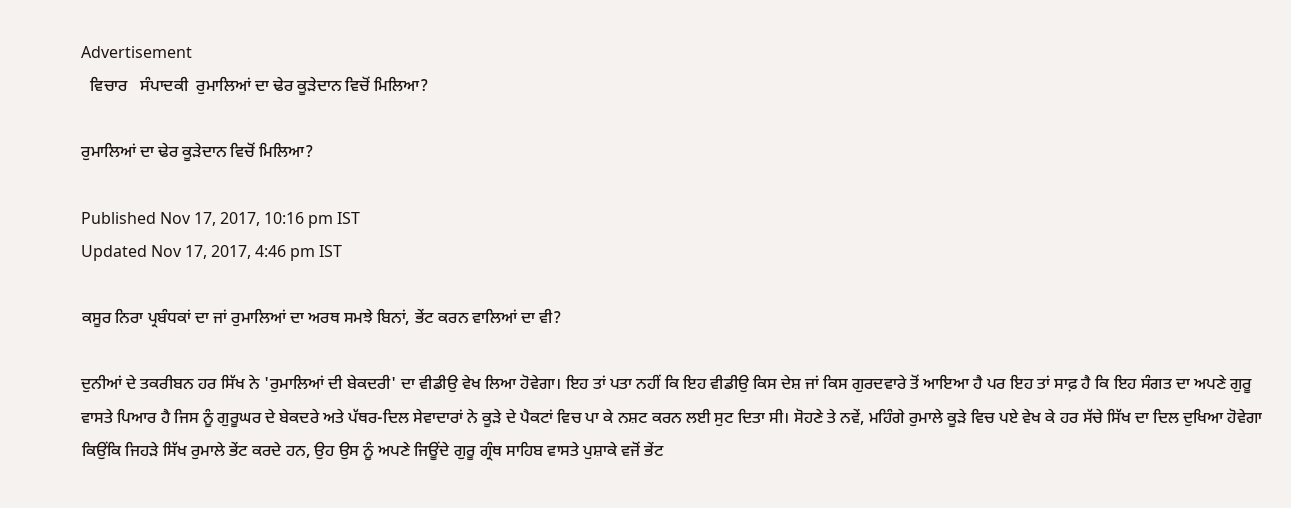Advertisement
  ਵਿਚਾਰ   ਸੰਪਾਦਕੀ  ਰੁਮਾਲਿਆਂ ਦਾ ਢੇਰ ਕੂੜੇਦਾਨ ਵਿਚੋਂ ਮਿਲਿਆ?

ਰੁਮਾਲਿਆਂ ਦਾ ਢੇਰ ਕੂੜੇਦਾਨ ਵਿਚੋਂ ਮਿਲਿਆ?

Published Nov 17, 2017, 10:16 pm IST
Updated Nov 17, 2017, 4:46 pm IST

ਕਸੂਰ ਨਿਰਾ ਪ੍ਰਬੰਧਕਾਂ ਦਾ ਜਾਂ ਰੁਮਾਲਿਆਂ ਦਾ ਅਰਥ ਸਮਝੇ ਬਿਨਾਂ, ਭੇਂਟ ਕਰਨ ਵਾਲਿਆਂ ਦਾ ਵੀ?

ਦੁਨੀਆਂ ਦੇ ਤਕਰੀਬਨ ਹਰ ਸਿੱਖ ਨੇ 'ਰੁਮਾਲਿਆਂ ਦੀ ਬੇਕਦਰੀ' ਦਾ ਵੀਡੀਉ ਵੇਖ ਲਿਆ ਹੋਵੇਗਾ। ਇਹ ਤਾਂ ਪਤਾ ਨਹੀਂ ਕਿ ਇਹ ਵੀਡੀਉ ਕਿਸ ਦੇਸ਼ ਜਾਂ ਕਿਸ ਗੁਰਦਵਾਰੇ ਤੋਂ ਆਇਆ ਹੈ ਪਰ ਇਹ ਤਾਂ ਸਾਫ਼ ਹੈ ਕਿ ਇਹ ਸੰਗਤ ਦਾ ਅਪਣੇ ਗੁਰੂ ਵਾਸਤੇ ਪਿਆਰ ਹੈ ਜਿਸ ਨੂੰ ਗੁਰੂਘਰ ਦੇ ਬੇਕਦਰੇ ਅਤੇ ਪੱਥਰ-ਦਿਲ ਸੇਵਾਦਾਰਾਂ ਨੇ ਕੂੜੇ ਦੇ ਪੈਕਟਾਂ ਵਿਚ ਪਾ ਕੇ ਨਸ਼ਟ ਕਰਨ ਲਈ ਸੁਟ ਦਿਤਾ ਸੀ। ਸੋਹਣੇ ਤੇ ਨਵੇਂ, ਮਹਿੰਗੇ ਰੁਮਾਲੇ ਕੂੜੇ ਵਿਚ ਪਏ ਵੇਖ ਕੇ ਹਰ ਸੱਚੇ ਸਿੱਖ ਦਾ ਦਿਲ ਦੁਖਿਆ ਹੋਵੇਗਾ ਕਿਉਂਕਿ ਜਿਹੜੇ ਸਿੱਖ ਰੁਮਾਲੇ ਭੇਂਟ ਕਰਦੇ ਹਨ, ਉਹ ਉਸ ਨੂੰ ਅਪਣੇ ਜਿਊਂਦੇ ਗੁਰੂ ਗ੍ਰੰਥ ਸਾਹਿਬ ਵਾਸਤੇ ਪੁਸ਼ਾਕੇ ਵਜੋਂ ਭੇਂਟ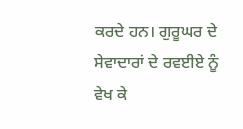ਕਰਦੇ ਹਨ। ਗੁਰੂਘਰ ਦੇ ਸੇਵਾਦਾਰਾਂ ਦੇ ਰਵਈਏ ਨੂੰ ਵੇਖ ਕੇ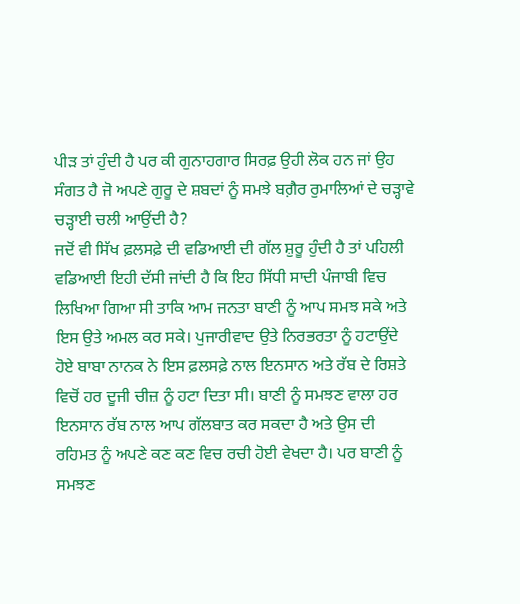ਪੀੜ ਤਾਂ ਹੁੰਦੀ ਹੈ ਪਰ ਕੀ ਗੁਨਾਹਗਾਰ ਸਿਰਫ਼ ਉਹੀ ਲੋਕ ਹਨ ਜਾਂ ਉਹ ਸੰਗਤ ਹੈ ਜੋ ਅਪਣੇ ਗੁਰੂ ਦੇ ਸ਼ਬਦਾਂ ਨੂੰ ਸਮਝੇ ਬਗ਼ੈਰ ਰੁਮਾਲਿਆਂ ਦੇ ਚੜ੍ਹਾਵੇ ਚੜ੍ਹਾਈ ਚਲੀ ਆਉਂਦੀ ਹੈ?
ਜਦੋਂ ਵੀ ਸਿੱਖ ਫ਼ਲਸਫ਼ੇ ਦੀ ਵਡਿਆਈ ਦੀ ਗੱਲ ਸ਼ੁਰੂ ਹੁੰਦੀ ਹੈ ਤਾਂ ਪਹਿਲੀ ਵਡਿਆਈ ਇਹੀ ਦੱਸੀ ਜਾਂਦੀ ਹੈ ਕਿ ਇਹ ਸਿੱਧੀ ਸਾਦੀ ਪੰਜਾਬੀ ਵਿਚ ਲਿਖਿਆ ਗਿਆ ਸੀ ਤਾਕਿ ਆਮ ਜਨਤਾ ਬਾਣੀ ਨੂੰ ਆਪ ਸਮਝ ਸਕੇ ਅਤੇ ਇਸ ਉਤੇ ਅਮਲ ਕਰ ਸਕੇ। ਪੁਜਾਰੀਵਾਦ ਉਤੇ ਨਿਰਭਰਤਾ ਨੂੰ ਹਟਾਉਂਦੇ ਹੋਏ ਬਾਬਾ ਨਾਨਕ ਨੇ ਇਸ ਫ਼ਲਸਫ਼ੇ ਨਾਲ ਇਨਸਾਨ ਅਤੇ ਰੱਬ ਦੇ ਰਿਸ਼ਤੇ ਵਿਚੋਂ ਹਰ ਦੂਜੀ ਚੀਜ਼ ਨੂੰ ਹਟਾ ਦਿਤਾ ਸੀ। ਬਾਣੀ ਨੂੰ ਸਮਝਣ ਵਾਲਾ ਹਰ ਇਨਸਾਨ ਰੱਬ ਨਾਲ ਆਪ ਗੱਲਬਾਤ ਕਰ ਸਕਦਾ ਹੈ ਅਤੇ ਉਸ ਦੀ ਰਹਿਮਤ ਨੂੰ ਅਪਣੇ ਕਣ ਕਣ ਵਿਚ ਰਚੀ ਹੋਈ ਵੇਖਦਾ ਹੈ। ਪਰ ਬਾਣੀ ਨੂੰ ਸਮਝਣ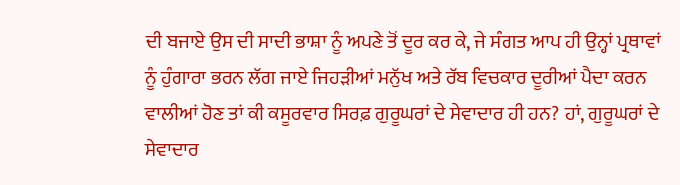ਦੀ ਬਜਾਏ ਉਸ ਦੀ ਸਾਦੀ ਭਾਸ਼ਾ ਨੂੰ ਅਪਣੇ ਤੋਂ ਦੂਰ ਕਰ ਕੇ, ਜੇ ਸੰਗਤ ਆਪ ਹੀ ਉਨ੍ਹਾਂ ਪ੍ਰਥਾਵਾਂ ਨੂੰ ਹੁੰਗਾਰਾ ਭਰਨ ਲੱਗ ਜਾਏ ਜਿਹੜੀਆਂ ਮਨੁੱਖ ਅਤੇ ਰੱਬ ਵਿਚਕਾਰ ਦੂਰੀਆਂ ਪੈਦਾ ਕਰਨ ਵਾਲੀਆਂ ਹੋਣ ਤਾਂ ਕੀ ਕਸੂਰਵਾਰ ਸਿਰਫ਼ ਗੁਰੂਘਰਾਂ ਦੇ ਸੇਵਾਦਾਰ ਹੀ ਹਨ? ਹਾਂ, ਗੁਰੂਘਰਾਂ ਦੇ ਸੇਵਾਦਾਰ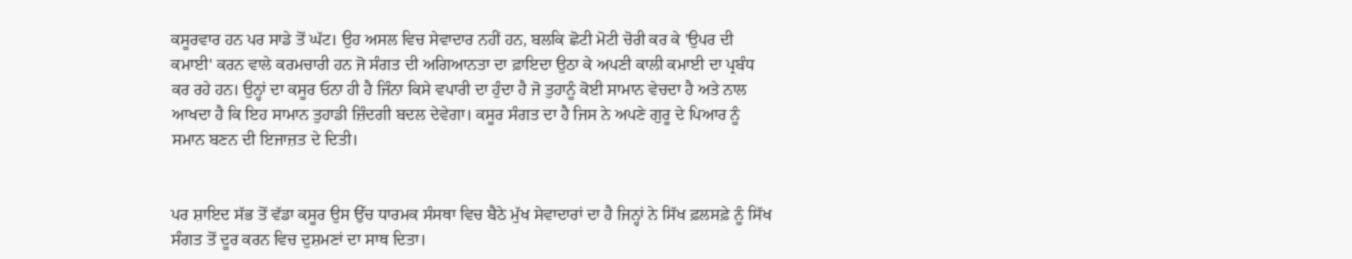ਕਸੂਰਵਾਰ ਹਨ ਪਰ ਸਾਡੇ ਤੋਂ ਘੱਟ। ਉਹ ਅਸਲ ਵਿਚ ਸੇਵਾਦਾਰ ਨਹੀਂ ਹਨ, ਬਲਕਿ ਛੋਟੀ ਮੋਟੀ ਚੋਰੀ ਕਰ ਕੇ 'ਉਪਰ ਦੀ ਕਮਾਈ' ਕਰਨ ਵਾਲੇ ਕਰਮਚਾਰੀ ਹਨ ਜੋ ਸੰਗਤ ਦੀ ਅਗਿਆਨਤਾ ਦਾ ਫ਼ਾਇਦਾ ਉਠਾ ਕੇ ਅਪਣੀ ਕਾਲੀ ਕਮਾਈ ਦਾ ਪ੍ਰਬੰਧ ਕਰ ਰਹੇ ਹਨ। ਉਨ੍ਹਾਂ ਦਾ ਕਸੂਰ ਓਨਾ ਹੀ ਹੈ ਜਿੰਨਾ ਕਿਸੇ ਵਪਾਰੀ ਦਾ ਹੁੰਦਾ ਹੈ ਜੋ ਤੁਹਾਨੂੰ ਕੋਈ ਸਾਮਾਨ ਵੇਚਦਾ ਹੈ ਅਤੇ ਨਾਲ ਆਖਦਾ ਹੈ ਕਿ ਇਹ ਸਾਮਾਨ ਤੁਹਾਡੀ ਜ਼ਿੰਦਗੀ ਬਦਲ ਦੇਵੇਗਾ। ਕਸੂਰ ਸੰਗਤ ਦਾ ਹੈ ਜਿਸ ਨੇ ਅਪਣੇ ਗੁਰੂ ਦੇ ਪਿਆਰ ਨੂੰ ਸਮਾਨ ਬਣਨ ਦੀ ਇਜਾਜ਼ਤ ਦੇ ਦਿਤੀ।


ਪਰ ਸ਼ਾਇਦ ਸੱਭ ਤੋਂ ਵੱਡਾ ਕਸੂਰ ਉਸ ਉੱਚ ਧਾਰਮਕ ਸੰਸਥਾ ਵਿਚ ਬੈਠੇ ਮੁੱਖ ਸੇਵਾਦਾਰਾਂ ਦਾ ਹੈ ਜਿਨ੍ਹਾਂ ਨੇ ਸਿੱਖ ਫ਼ਲਸਫ਼ੇ ਨੂੰ ਸਿੱਖ ਸੰਗਤ ਤੋਂ ਦੂਰ ਕਰਨ ਵਿਚ ਦੁਸ਼ਮਣਾਂ ਦਾ ਸਾਥ ਦਿਤਾ।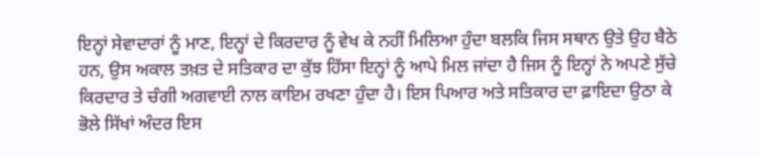ਇਨ੍ਹਾਂ ਸੇਵਾਦਾਰਾਂ ਨੂੰ ਮਾਣ, ਇਨ੍ਹਾਂ ਦੇ ਕਿਰਦਾਰ ਨੂੰ ਵੇਖ ਕੇ ਨਹੀਂ ਮਿਲਿਆ ਹੁੰਦਾ ਬਲਕਿ ਜਿਸ ਸਥਾਨ ਉਤੇ ਉਹ ਬੈਠੇ ਹਨ, ਉਸ ਅਕਾਲ ਤਖ਼ਤ ਦੇ ਸਤਿਕਾਰ ਦਾ ਕੁੱਝ ਹਿੱਸਾ ਇਨ੍ਹਾਂ ਨੂੰ ਆਪੇ ਮਿਲ ਜਾਂਦਾ ਹੈ ਜਿਸ ਨੂੰ ਇਨ੍ਹਾਂ ਨੇ ਅਪਣੇ ਸੁੱਚੇ ਕਿਰਦਾਰ ਤੇ ਚੰਗੀ ਅਗਵਾਈ ਨਾਲ ਕਾਇਮ ਰਖਣਾ ਹੁੰਦਾ ਹੈ। ਇਸ ਪਿਆਰ ਅਤੇ ਸਤਿਕਾਰ ਦਾ ਫ਼ਾਇਦਾ ਉਠਾ ਕੇ ਭੋਲੇ ਸਿੱਖਾਂ ਅੰਦਰ ਇਸ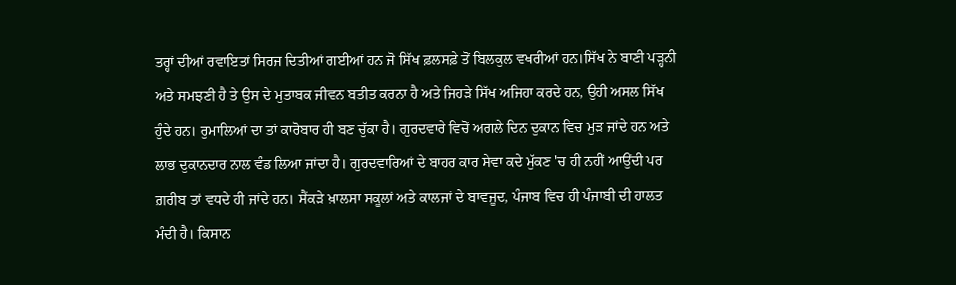ਤਰ੍ਹਾਂ ਦੀਆਂ ਰਵਾਇਤਾਂ ਸਿਰਜ ਦਿਤੀਆਂ ਗਈਆਂ ਹਨ ਜੋ ਸਿੱਖ ਫ਼ਲਸਫ਼ੇ ਤੋਂ ਬਿਲਕੁਲ ਵਖਰੀਆਂ ਹਨ।ਸਿੱਖ ਨੇ ਬਾਣੀ ਪੜ੍ਹਨੀ ਅਤੇ ਸਮਝਣੀ ਹੈ ਤੇ ਉਸ ਦੇ ਮੁਤਾਬਕ ਜੀਵਨ ਬਤੀਤ ਕਰਨਾ ਹੈ ਅਤੇ ਜਿਹੜੇ ਸਿੱਖ ਅਜਿਹਾ ਕਰਦੇ ਹਨ, ਉਹੀ ਅਸਲ ਸਿੱਖ ਹੁੰਦੇ ਹਨ। ਰੁਮਾਲਿਆਂ ਦਾ ਤਾਂ ਕਾਰੋਬਾਰ ਹੀ ਬਣ ਚੁੱਕਾ ਹੈ। ਗੁਰਦਵਾਰੇ ਵਿਚੋਂ ਅਗਲੇ ਦਿਨ ਦੁਕਾਨ ਵਿਚ ਮੁੜ ਜਾਂਦੇ ਹਨ ਅਤੇ ਲਾਭ ਦੁਕਾਨਦਾਰ ਨਾਲ ਵੰਡ ਲਿਆ ਜਾਂਦਾ ਹੈ। ਗੁਰਦਵਾਰਿਆਂ ਦੇ ਬਾਹਰ ਕਾਰ ਸੇਵਾ ਕਦੇ ਮੁੱਕਣ 'ਚ ਹੀ ਨਹੀਂ ਆਉਂਦੀ ਪਰ ਗ਼ਰੀਬ ਤਾਂ ਵਧਦੇ ਹੀ ਜਾਂਦੇ ਹਨ। ਸੈਂਕੜੇ ਖ਼ਾਲਸਾ ਸਕੂਲਾਂ ਅਤੇ ਕਾਲਜਾਂ ਦੇ ਬਾਵਜੂਦ, ਪੰਜਾਬ ਵਿਚ ਹੀ ਪੰਜਾਬੀ ਦੀ ਹਾਲਤ ਮੰਦੀ ਹੈ। ਕਿਸਾਨ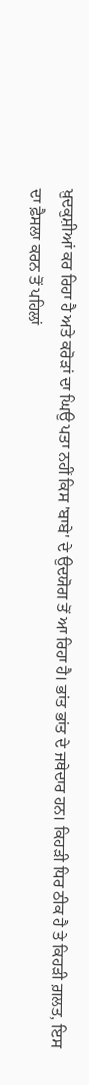ਖ਼ੁਦਕੁਸ਼ੀਆਂ ਕਰ ਰਿਹਾ ਹੈ ਅਤੇ ਕਰੋੜਾਂ ਦਾ ਘਿਉ ਪਤਾ ਨਹੀਂ ਕਿਸ 'ਬਾਬੇ' ਦੇ ਉਦਯੋਗ ਤੋਂ ਆ ਰਿਹਾ ਹੈ। ਭਾਂਤ ਭਾਂਤ ਦੇ ਜਥੇਦਾਰ ਹਨ। ਕਿਹੜੀ ਧਿਰ ਠੀਕ ਹੈ ਤੇ ਕਿਹੜੀ ਗ਼ਲਤ, ਇਸ ਦਾ ਫ਼ੈਸਲਾ ਕਰਨ ਤੋਂ ਪਹਿਲਾਂ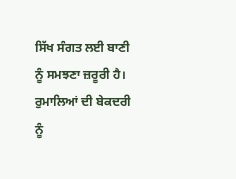ਸਿੱਖ ਸੰਗਤ ਲਈ ਬਾਣੀ ਨੂੰ ਸਮਝਣਾ ਜ਼ਰੂਰੀ ਹੈ। ਰੁਮਾਲਿਆਂ ਦੀ ਬੇਕਦਰੀ ਨੂੰ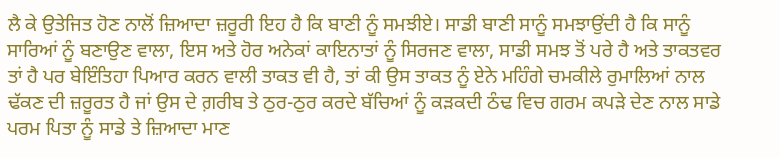ਲੈ ਕੇ ਉਤੇਜਿਤ ਹੋਣ ਨਾਲੋਂ ਜ਼ਿਆਦਾ ਜ਼ਰੂਰੀ ਇਹ ਹੈ ਕਿ ਬਾਣੀ ਨੂੰ ਸਮਝੀਏ। ਸਾਡੀ ਬਾਣੀ ਸਾਨੂੰ ਸਮਝਾਉਂਦੀ ਹੈ ਕਿ ਸਾਨੂੰ ਸਾਰਿਆਂ ਨੂੰ ਬਣਾਉਣ ਵਾਲਾ, ਇਸ ਅਤੇ ਹੋਰ ਅਨੇਕਾਂ ਕਾਇਨਾਤਾਂ ਨੂੰ ਸਿਰਜਣ ਵਾਲਾ, ਸਾਡੀ ਸਮਝ ਤੋਂ ਪਰੇ ਹੈ ਅਤੇ ਤਾਕਤਵਰ ਤਾਂ ਹੈ ਪਰ ਬੇਇੰਤਿਹਾ ਪਿਆਰ ਕਰਨ ਵਾਲੀ ਤਾਕਤ ਵੀ ਹੈ, ਤਾਂ ਕੀ ਉਸ ਤਾਕਤ ਨੂੰ ਏਨੇ ਮਹਿੰਗੇ ਚਮਕੀਲੇ ਰੁਮਾਲਿਆਂ ਨਾਲ ਢੱਕਣ ਦੀ ਜ਼ਰੂਰਤ ਹੈ ਜਾਂ ਉਸ ਦੇ ਗ਼ਰੀਬ ਤੇ ਠੁਰ-ਠੁਰ ਕਰਦੇ ਬੱਚਿਆਂ ਨੂੰ ਕੜਕਦੀ ਠੰਢ ਵਿਚ ਗਰਮ ਕਪੜੇ ਦੇਣ ਨਾਲ ਸਾਡੇ ਪਰਮ ਪਿਤਾ ਨੂੰ ਸਾਡੇ ਤੇ ਜ਼ਿਆਦਾ ਮਾਣ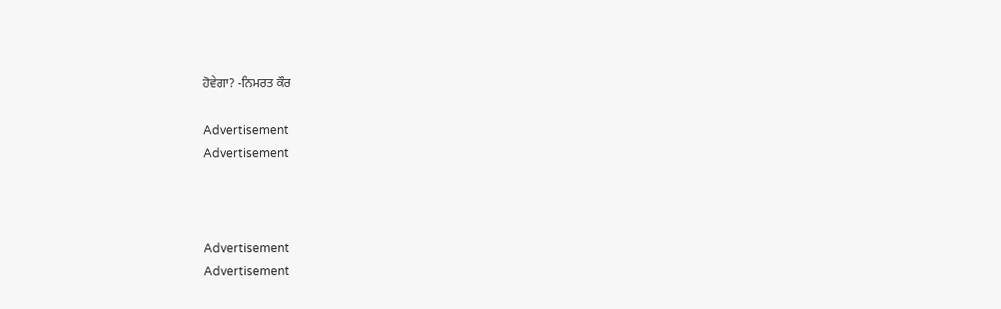ਹੋਵੇਗਾ? -ਨਿਮਰਤ ਕੌਰ

Advertisement
Advertisement



Advertisement
Advertisement